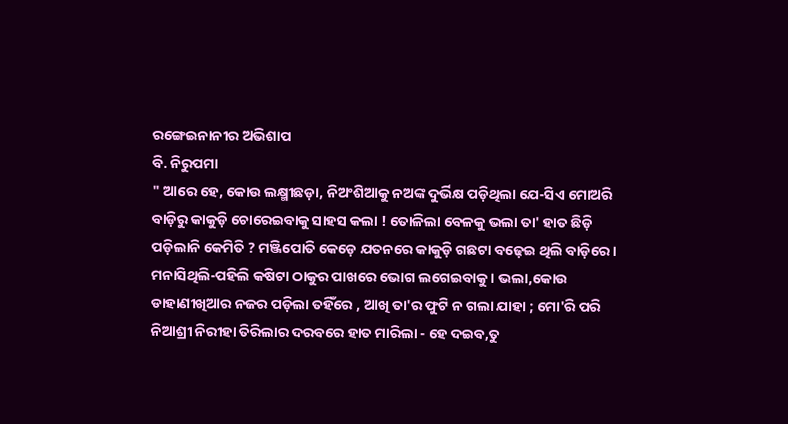ରଙ୍ଗେଇନାନୀର ଅଭିଶାପ
ବି. ନିରୁପମା
" ଆରେ ହେ, କୋଉ ଲକ୍ଷ୍ମୀଛଡ଼ା, ନିଅଂଶିଆକୁ ନଅଙ୍କ ଦୁର୍ଭିକ୍ଷ ପଡ଼ିଥିଲା ଯେ-ସିଏ ମୋଅରି ବାଡ଼ିରୁ କାକୁଡ଼ି ଚୋରେଇବାକୁ ସାହସ କଲା ! ତୋଳିଲା ବେଳକୁ ଭଲା ତା' ହାତ ଛିଡ଼ି ପଡ଼ିଲାନି କେମିତି ? ମଞ୍ଜିପୋତି କେଡ଼େ ଯତନରେ କାକୁଡ଼ି ଗଛଟା ବଢ଼େଇ ଥିଲି ବାଡ଼ିରେ। ମନାସିଥିଲି-ପହିଲି କଷିଟା ଠାକୁର ପାଖରେ ଭୋଗ ଲଗେଇବାକୁ । ଭଲା,କୋଉ ଡାହାଣୀଖିଆର ନଜର ପଡ଼ିଲା ତହିଁରେ , ଆଖି ତା'ର ଫୁଟି ନ ଗଲା ଯାହା ; ମୋ'ରି ପରି ନିଆଶ୍ରୀ ନିରୀହା ତିରିଲାର ଦରବରେ ହାତ ମାରିଲା - ହେ ଦଇବ,ତୁ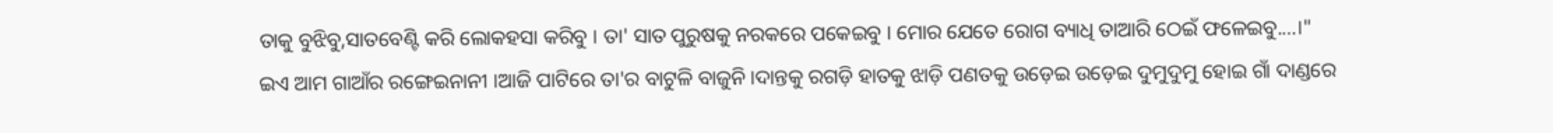ତାକୁ ବୁଝିବୁ,ସାତବେଣ୍ଟି କରି ଲୋକହସା କରିବୁ । ତା' ସାତ ପୁରୁଷକୁ ନରକରେ ପକେଇବୁ । ମୋର ଯେତେ ରୋଗ ବ୍ୟାଧି ତାଆରି ଠେଇଁ ଫଳେଇବୁ....।"
ଇଏ ଆମ ଗାଆଁର ରଙ୍ଗେଇନାନୀ ।ଆଜି ପାଟିରେ ତା'ର ବାଟୁଳି ବାଜୁନି ।ଦାନ୍ତକୁ ରଗଡ଼ି ହାତକୁ ଝାଡ଼ି ପଣତକୁ ଉଡ଼େଇ ଉଡ଼େଇ ଦୁମୁଦୁମୁ ହୋଇ ଗାଁ ଦାଣ୍ଡରେ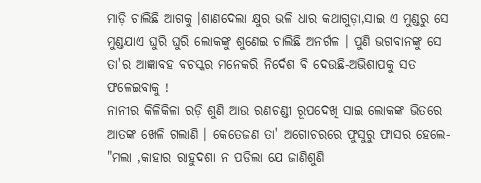ମାଡ଼ି ଚାଲିଛି ଆଗକୁ ।ଶାଣଦେଲା କ୍ଷୁର ଭଳି ଧାର କଥାଗୁଡ଼ା,ସାଇ ଏ ମୁଣ୍ଡରୁ ସେ ମୁଣ୍ଡଯାଏ ଘୁରି ଘୁରି ଲୋକଙ୍କୁ ଶୁଣେଇ ଚାଲିଛି ଅନର୍ଗଳ । ପୁଣି ଭଗବାନଙ୍କୁ ସେ ତା'ର ଆଜ୍ଞାବହ ବଚସ୍କର ମନେକରି ନିର୍ଦେଶ ବି ଦେଉଛି-ଅଭିଶାପକୁ ସତ ଫଳେଇବାକୁ !
ନାନୀର କିଳିକିଳା ରଡ଼ି ଶୁଣି ଆଉ ରଣଚଣ୍ଡୀ ରୂପଦେଖି ସାଇ ଲୋକଙ୍କ ଭିତରେ ଆତଙ୍କ ଖେଳି ଗଲାଣି । କେତେଜଣ ତା' ଅଗୋଚରରେ ଫୁସୁରୁ ଫାସର ହେଲେ-
"ମଲା ,କାହାର ରାହୁଦଶା ନ ପଡିଲା ଯେ ଜାଣିଶୁଣି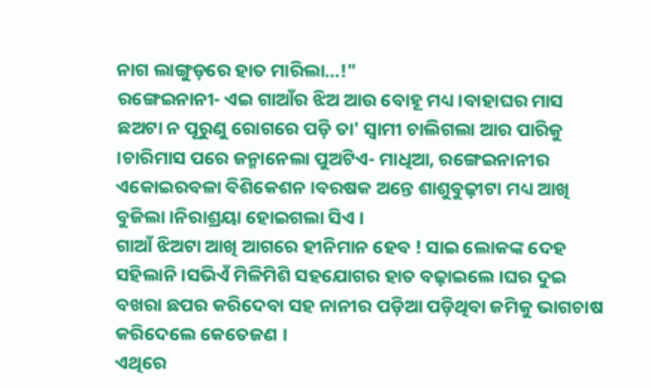ନାଗ ଲାଙ୍ଗୁଡ଼ରେ ହାତ ମାରିଲା...!"
ରଙ୍ଗେଇନାନୀ- ଏଇ ଗାଆଁର ଝିଅ ଆଉ ବୋହୂ ମଧ୍ୟ ।ବାହାଘର ମାସ ଛଅଟା ନ ପୂରୁଣୁ ରୋଗରେ ପଡ଼ି ତା' ସ୍ବାମୀ ଚାଲିଗଲା ଆର ପାରିକୁ ।ଚାରିମାସ ପରେ ଜନ୍ମାନେଲା ପୁଅଟିଏ- ମାଧିଆ, ରଙ୍ଗେଇନାନୀର ଏକୋଇରବଳା ବିଶିକେଶନ ।ବରଷକ ଅନ୍ତେ ଶାଶୁବୁଢ଼ୀଟା ମଧ୍ୟ ଆଖି ବୁଜିଲା ।ନିରାଶ୍ରୟା ହୋଇଗଲା ସିଏ ।
ଗାଆଁ ଝିଅଟା ଆଖି ଆଗରେ ହୀନିମାନ ହେବ ! ସାଇ ଲୋକଙ୍କ ଦେହ ସହିଲାନି ।ସଭିଏଁ ମିଳିମିଶି ସହଯୋଗର ହାତ ବଢ଼ାଇଲେ ।ଘର ଦୁଇ ବଖରା ଛପର କରିଦେବା ସହ ନାନୀର ପଡ଼ିଆ ପଡ଼ିଥିବା ଜମିକୁ ଭାଗଚାଷ କରିଦେଲେ କେତେଜଣ ।
ଏଥିରେ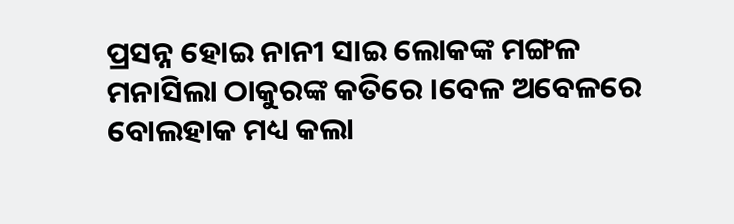ପ୍ରସନ୍ନ ହୋଇ ନାନୀ ସାଇ ଲୋକଙ୍କ ମଙ୍ଗଳ ମନାସିଲା ଠାକୁରଙ୍କ କତିରେ ।ବେଳ ଅବେଳରେ ବୋଲହାକ ମଧ୍ୟ କଲା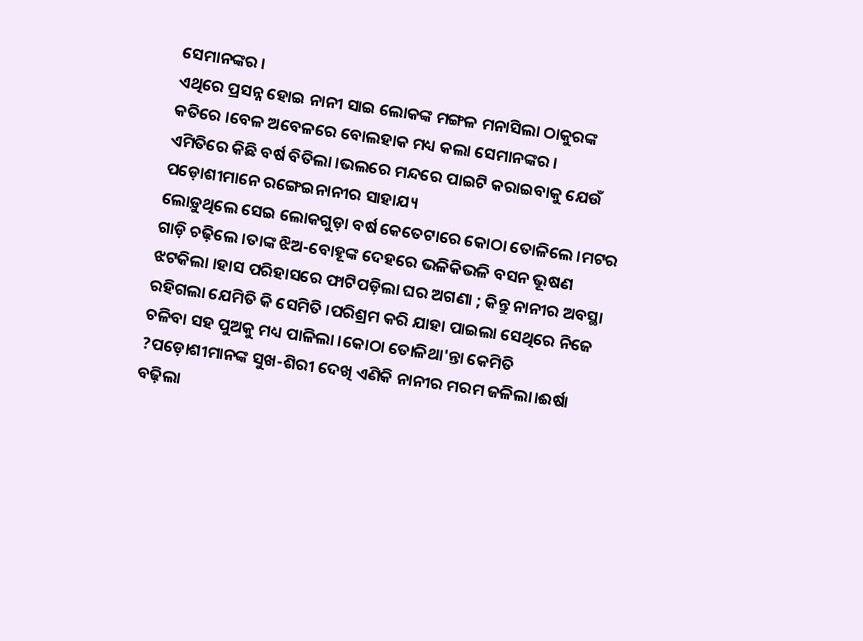ସେମାନଙ୍କର ।
ଏଥିରେ ପ୍ରସନ୍ନ ହୋଇ ନାନୀ ସାଇ ଲୋକଙ୍କ ମଙ୍ଗଳ ମନାସିଲା ଠାକୁରଙ୍କ କତିରେ ।ବେଳ ଅବେଳରେ ବୋଲହାକ ମଧ୍ୟ କଲା ସେମାନଙ୍କର ।
ଏମିତିରେ କିଛି ବର୍ଷ ବିତିଲା ।ଭଲରେ ମନ୍ଦରେ ପାଇଟି କରାଇବାକୁ ଯେଉଁ ପଡ଼ୋଶୀମାନେ ରଙ୍ଗେଇନାନୀର ସାହାଯ୍ୟ
ଲୋଡ଼ୁଥିଲେ ସେଇ ଲୋକଗୁଡ଼ା ବର୍ଷ କେତେଟାରେ କୋଠା ତୋଳିଲେ ।ମଟର ଗାଡ଼ି ଚଢ଼ିଲେ ।ତାଙ୍କ ଝିଅ-ବୋହୂଙ୍କ ଦେହରେ ଭଳିକିଭଳି ବସନ ଭୂଷଣ ଝଟକିଲା ।ହାସ ପରିହାସରେ ଫାଟିପଡ଼ିଲା ଘର ଅଗଣା ; କିନ୍ତୁ ନାନୀର ଅବସ୍ଥା ରହିଗଲା ଯେମିତି କି ସେମିତି ।ପରିଶ୍ରମ କରି ଯାହା ପାଇଲା ସେଥିରେ ନିଜେ ଚଳିବା ସହ ପୁଅକୁ ମଧ୍ୟ ପାଳିଲା ।କୋଠା ତୋଳିଥା'ନ୍ତା କେମିତି ?ପଡ଼ୋଶୀମାନଙ୍କ ସୁଖ-ଶିରୀ ଦେଖି ଏଣିକି ନାନୀର ମରମ ଜଳିଲା।ଈର୍ଷା ବଢ଼ିଲା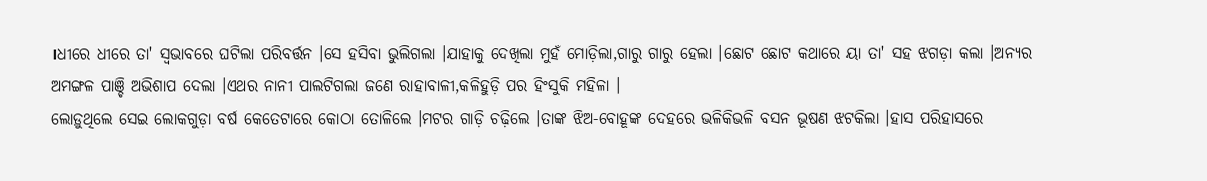।ଧୀରେ ଧୀରେ ତା' ସ୍ୱଭାବରେ ଘଟିଲା ପରିବର୍ତ୍ତନ ।ସେ ହସିବା ଭୁଲିଗଲା ।ଯାହାକୁ ଦେଖିଲା ମୁହଁ ମୋଡ଼ିଲା,ଗାରୁ ଗାରୁ ହେଲା ।ଛୋଟ ଛୋଟ କଥାରେ ୟା ତା' ସହ ଝଗଡ଼ା କଲା ।ଅନ୍ୟର ଅମଙ୍ଗଳ ପାଞ୍ଚି ଅଭିଶାପ ଦେଲା ।ଏଥର ନାନୀ ପାଲଟିଗଲା ଜଣେ ରାହାବାଳୀ,କଳିହୁଡ଼ି ପର ହିଂସୁକି ମହିଳା ।
ଲୋଡ଼ୁଥିଲେ ସେଇ ଲୋକଗୁଡ଼ା ବର୍ଷ କେତେଟାରେ କୋଠା ତୋଳିଲେ ।ମଟର ଗାଡ଼ି ଚଢ଼ିଲେ ।ତାଙ୍କ ଝିଅ-ବୋହୂଙ୍କ ଦେହରେ ଭଳିକିଭଳି ବସନ ଭୂଷଣ ଝଟକିଲା ।ହାସ ପରିହାସରେ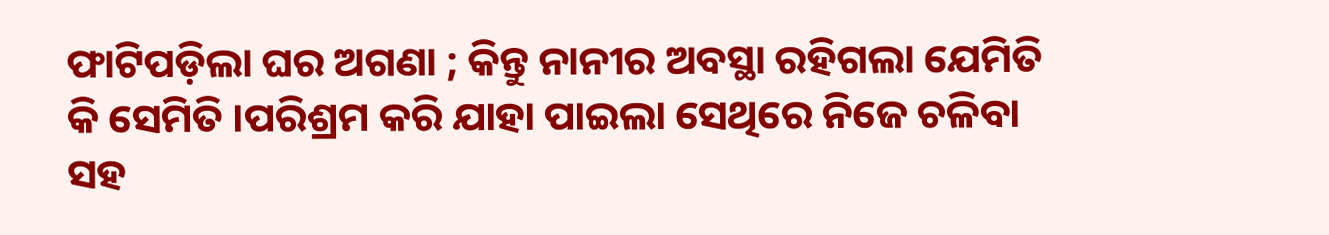ଫାଟିପଡ଼ିଲା ଘର ଅଗଣା ; କିନ୍ତୁ ନାନୀର ଅବସ୍ଥା ରହିଗଲା ଯେମିତି କି ସେମିତି ।ପରିଶ୍ରମ କରି ଯାହା ପାଇଲା ସେଥିରେ ନିଜେ ଚଳିବା ସହ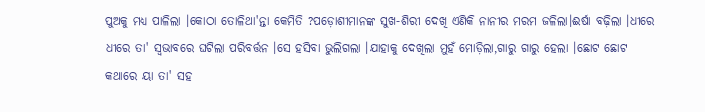ପୁଅକୁ ମଧ୍ୟ ପାଳିଲା ।କୋଠା ତୋଳିଥା'ନ୍ତା କେମିତି ?ପଡ଼ୋଶୀମାନଙ୍କ ସୁଖ-ଶିରୀ ଦେଖି ଏଣିକି ନାନୀର ମରମ ଜଳିଲା।ଈର୍ଷା ବଢ଼ିଲା ।ଧୀରେ ଧୀରେ ତା' ସ୍ୱଭାବରେ ଘଟିଲା ପରିବର୍ତ୍ତନ ।ସେ ହସିବା ଭୁଲିଗଲା ।ଯାହାକୁ ଦେଖିଲା ମୁହଁ ମୋଡ଼ିଲା,ଗାରୁ ଗାରୁ ହେଲା ।ଛୋଟ ଛୋଟ କଥାରେ ୟା ତା' ସହ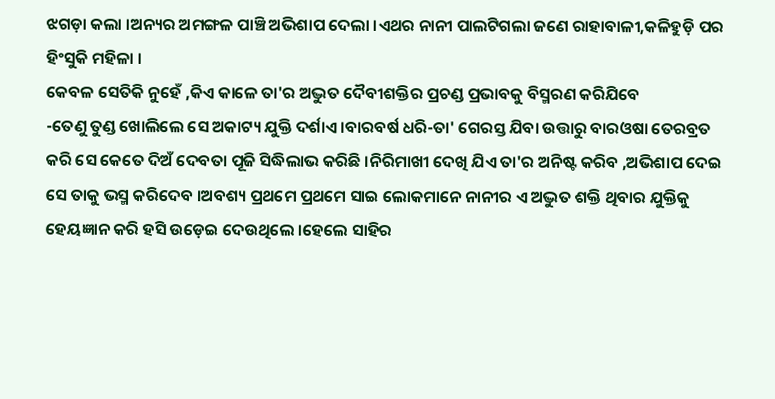ଝଗଡ଼ା କଲା ।ଅନ୍ୟର ଅମଙ୍ଗଳ ପାଞ୍ଚି ଅଭିଶାପ ଦେଲା ।ଏଥର ନାନୀ ପାଲଟିଗଲା ଜଣେ ରାହାବାଳୀ,କଳିହୁଡ଼ି ପର ହିଂସୁକି ମହିଳା ।
କେବଳ ସେତିକି ନୁହେଁ ,କିଏ କାଳେ ତା'ର ଅଦ୍ଭୁତ ଦୈବୀଶକ୍ତିର ପ୍ରଚଣ୍ଡ ପ୍ରଭାବକୁ ବିସ୍ମରଣ କରିଯିବେ
-ତେଣୁ ତୁଣ୍ଡ ଖୋଲିଲେ ସେ ଅକାଟ୍ୟ ଯୁକ୍ତି ଦର୍ଶାଏ ।ବାରବର୍ଷ ଧରି-ତା' ଗେରସ୍ତ ଯିବା ଉତ୍ତାରୁ ବାରଓଷା ତେରବ୍ରତ କରି ସେ କେତେ ଦିଅଁ ଦେବତା ପୂଜି ସିଦ୍ଧିଲାଭ କରିଛି ।ନିରିମାଖୀ ଦେଖି ଯିଏ ତା'ର ଅନିଷ୍ଟ କରିବ ,ଅଭିଶାପ ଦେଇ ସେ ତାକୁ ଭସ୍ମ କରିଦେବ ।ଅବଶ୍ୟ ପ୍ରଥମେ ପ୍ରଥମେ ସାଇ ଲୋକମାନେ ନାନୀର ଏ ଅଦ୍ଭୁତ ଶକ୍ତି ଥିବାର ଯୁକ୍ତିକୁ ହେୟଜ୍ଞାନ କରି ହସି ଉଡ଼େଇ ଦେଉଥିଲେ ।ହେଲେ ସାହିର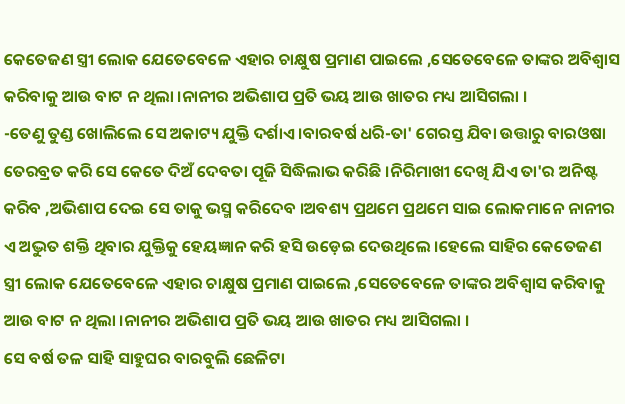କେତେଜଣ ସ୍ତ୍ରୀ ଲୋକ ଯେତେବେଳେ ଏହାର ଚାକ୍ଷୁଷ ପ୍ରମାଣ ପାଇଲେ ,ସେତେବେଳେ ତାଙ୍କର ଅବିଶ୍ୱାସ କରିବାକୁ ଆଉ ବାଟ ନ ଥିଲା ।ନାନୀର ଅଭିଶାପ ପ୍ରତି ଭୟ ଆଉ ଖାତର ମଧ୍ୟ ଆସିଗଲା ।
-ତେଣୁ ତୁଣ୍ଡ ଖୋଲିଲେ ସେ ଅକାଟ୍ୟ ଯୁକ୍ତି ଦର୍ଶାଏ ।ବାରବର୍ଷ ଧରି-ତା' ଗେରସ୍ତ ଯିବା ଉତ୍ତାରୁ ବାରଓଷା ତେରବ୍ରତ କରି ସେ କେତେ ଦିଅଁ ଦେବତା ପୂଜି ସିଦ୍ଧିଲାଭ କରିଛି ।ନିରିମାଖୀ ଦେଖି ଯିଏ ତା'ର ଅନିଷ୍ଟ କରିବ ,ଅଭିଶାପ ଦେଇ ସେ ତାକୁ ଭସ୍ମ କରିଦେବ ।ଅବଶ୍ୟ ପ୍ରଥମେ ପ୍ରଥମେ ସାଇ ଲୋକମାନେ ନାନୀର ଏ ଅଦ୍ଭୁତ ଶକ୍ତି ଥିବାର ଯୁକ୍ତିକୁ ହେୟଜ୍ଞାନ କରି ହସି ଉଡ଼େଇ ଦେଉଥିଲେ ।ହେଲେ ସାହିର କେତେଜଣ ସ୍ତ୍ରୀ ଲୋକ ଯେତେବେଳେ ଏହାର ଚାକ୍ଷୁଷ ପ୍ରମାଣ ପାଇଲେ ,ସେତେବେଳେ ତାଙ୍କର ଅବିଶ୍ୱାସ କରିବାକୁ ଆଉ ବାଟ ନ ଥିଲା ।ନାନୀର ଅଭିଶାପ ପ୍ରତି ଭୟ ଆଉ ଖାତର ମଧ୍ୟ ଆସିଗଲା ।
ସେ ବର୍ଷ ତଳ ସାହି ସାହୁଘର ବାରବୁଲି ଛେଳିଟା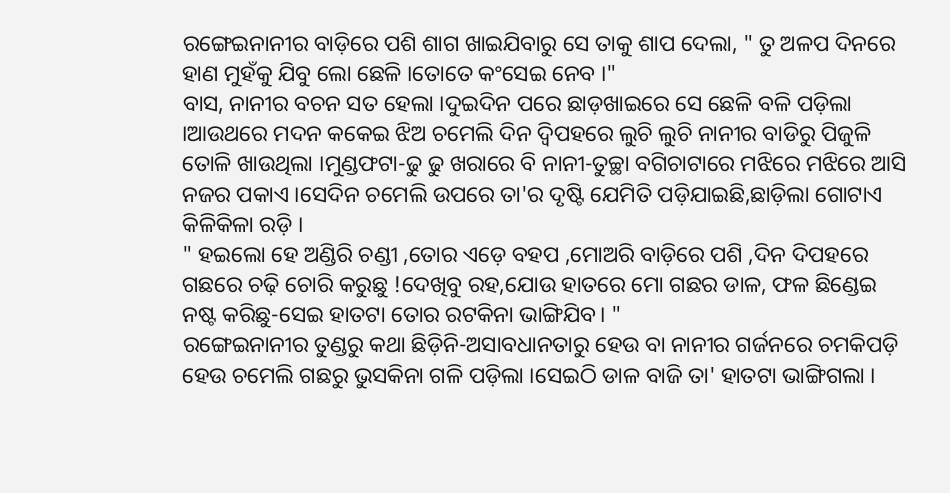ରଙ୍ଗେଇନାନୀର ବାଡ଼ିରେ ପଶି ଶାଗ ଖାଇଯିବାରୁ ସେ ତାକୁ ଶାପ ଦେଲା, " ତୁ ଅଳପ ଦିନରେ ହାଣ ମୁହଁକୁ ଯିବୁ ଲୋ ଛେଳି ।ତୋତେ କଂସେଇ ନେବ ।"
ବାସ, ନାନୀର ବଚନ ସତ ହେଲା ।ଦୁଇଦିନ ପରେ ଛାଡ଼ଖାଇରେ ସେ ଛେଳି ବଳି ପଡ଼ିଲା ।ଆଉଥରେ ମଦନ କକେଇ ଝିଅ ଚମେଲି ଦିନ ଦ୍ବିପହରେ ଲୁଚି ଲୁଚି ନାନୀର ବାଡିରୁ ପିଜୁଳି ତୋଳି ଖାଉଥିଲା ।ମୁଣ୍ଡଫଟା-ଢୁ ଢୁ ଖରାରେ ବି ନାନୀ-ତୁଚ୍ଛା ବଗିଚାଟାରେ ମଝିରେ ମଝିରେ ଆସି ନଜର ପକାଏ ।ସେଦିନ ଚମେଲି ଉପରେ ତା'ର ଦୃଷ୍ଟି ଯେମିତି ପଡ଼ିଯାଇଛି,ଛାଡ଼ିଲା ଗୋଟାଏ କିଳିକିଳା ରଡ଼ି ।
" ହଇଲୋ ହେ ଅଣ୍ଡିରି ଚଣ୍ଡୀ ,ତୋର ଏଡ଼େ ବହପ ,ମୋଅରି ବାଡ଼ିରେ ପଶି ,ଦିନ ଦିପହରେ ଗଛରେ ଚଢ଼ି ଚୋରି କରୁଛୁ !ଦେଖିବୁ ରହ,ଯୋଉ ହାତରେ ମୋ ଗଛର ଡାଳ, ଫଳ ଛିଣ୍ଡେଇ ନଷ୍ଟ କରିଛୁ-ସେଇ ହାତଟା ତୋର ରଟକିନା ଭାଙ୍ଗିଯିବ। "
ରଙ୍ଗେଇନାନୀର ତୁଣ୍ଡରୁ କଥା ଛିଡ଼ିନି-ଅସାବଧାନତାରୁ ହେଉ ବା ନାନୀର ଗର୍ଜନରେ ଚମକିପଡ଼ି ହେଉ ଚମେଲି ଗଛରୁ ଭୁସକିନା ଗଳି ପଡ଼ିଲା ।ସେଇଠି ଡାଳ ବାଜି ତା' ହାତଟା ଭାଙ୍ଗିଗଲା ।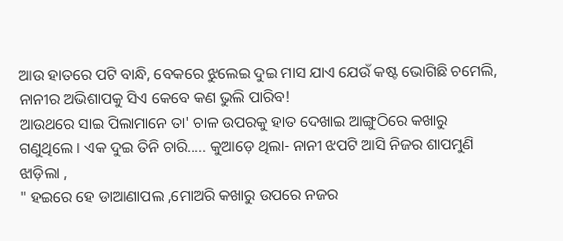ଆଉ ହାତରେ ପଟି ବାନ୍ଧି, ବେକରେ ଝୁଲେଇ ଦୁଇ ମାସ ଯାଏ ଯେଉଁ କଷ୍ଟ ଭୋଗିଛି ଚମେଲି, ନାନୀର ଅଭିଶାପକୁ ସିଏ କେବେ କଣ ଭୁଲି ପାରିବ!
ଆଉଥରେ ସାଇ ପିଲାମାନେ ତା' ଚାଳ ଉପରକୁ ହାତ ଦେଖାଇ ଆଙ୍ଗୁଠିରେ କଖାରୁ ଗଣୁଥିଲେ । ଏକ ଦୁଇ ତିନି ଚାରି..... କୁଆଡ଼େ ଥିଲା- ନାନୀ ଝପଟି ଆସି ନିଜର ଶାପମୁଣି ଝାଡ଼ିଲା ,
" ହଇରେ ହେ ଡାଆଣାପଲ ,ମୋଅରି କଖାରୁ ଉପରେ ନଜର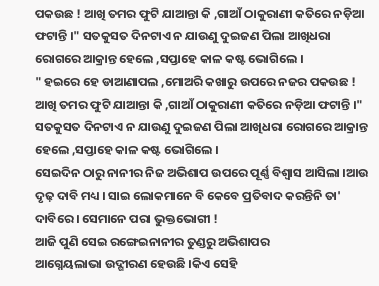ପକଉଛ ! ଆଖି ତମର ଫୁଟି ଯାଆନ୍ତା କି ,ଗାଆଁ ଠାକୁରାଣୀ କତିରେ ନଡ଼ିଆ ଫଟାନ୍ତି ।" ସତକୁସତ ଦିନଟାଏ ନ ଯାଉଣୁ ଦୁଇଜଣ ପିଲା ଆଖିଧରା ରୋଗରେ ଆକ୍ରାନ୍ତ ହେଲେ ,ସପ୍ତାହେ କାଳ କଷ୍ଟ ଭୋଗିଲେ ।
" ହଇରେ ହେ ଡାଆଣାପଲ ,ମୋଅରି କଖାରୁ ଉପରେ ନଜର ପକଉଛ ! ଆଖି ତମର ଫୁଟି ଯାଆନ୍ତା କି ,ଗାଆଁ ଠାକୁରାଣୀ କତିରେ ନଡ଼ିଆ ଫଟାନ୍ତି ।" ସତକୁସତ ଦିନଟାଏ ନ ଯାଉଣୁ ଦୁଇଜଣ ପିଲା ଆଖିଧରା ରୋଗରେ ଆକ୍ରାନ୍ତ ହେଲେ ,ସପ୍ତାହେ କାଳ କଷ୍ଟ ଭୋଗିଲେ ।
ସେଇଦିନ ଠାରୁ ନାନୀର ନିଜ ଅଭିଶାପ ଉପରେ ପୂର୍ଣ୍ଣ ବିଶ୍ୱାସ ଆସିଲା ।ଆଉ ଦୃଢ଼ ଦାବି ମଧ୍ୟ । ସାଇ ଲୋକମାନେ ବି କେବେ ପ୍ରତିବାଦ କରନ୍ତିନି ତା' ଦାବିରେ । ସେମାନେ ପରା ଭୁକ୍ତଭୋଗୀ !
ଆଜି ପୁଣି ସେଇ ରଙ୍ଗେଇନାନୀର ତୁଣ୍ଡରୁ ଅଭିଶାପର
ଆଗ୍ନେୟଲାଭା ଉଦ୍ଗୀରଣ ହେଉଛି ।କିଏ ସେହି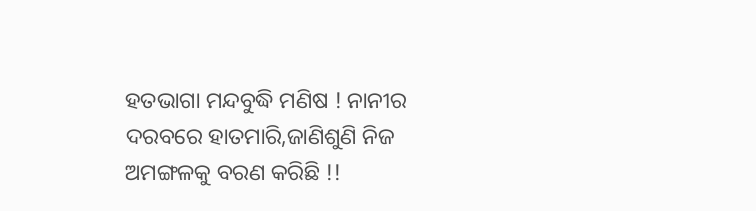ହତଭାଗା ମନ୍ଦବୁଦ୍ଧି ମଣିଷ ! ନାନୀର ଦରବରେ ହାତମାରି,ଜାଣିଶୁଣି ନିଜ ଅମଙ୍ଗଳକୁ ବରଣ କରିଛି !!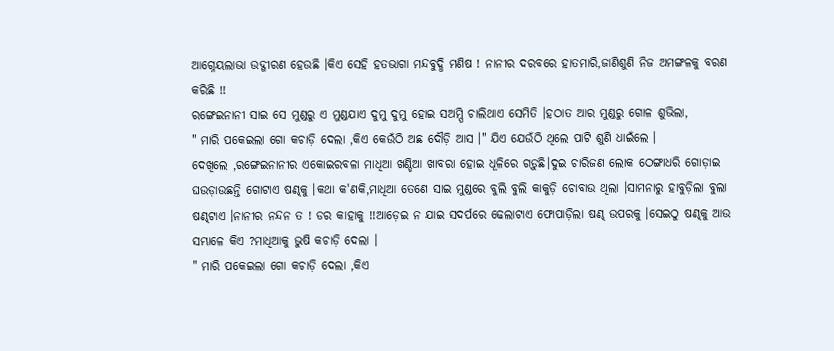ଆଗ୍ନେୟଲାଭା ଉଦ୍ଗୀରଣ ହେଉଛି ।କିଏ ସେହି ହତଭାଗା ମନ୍ଦବୁଦ୍ଧି ମଣିଷ ! ନାନୀର ଦରବରେ ହାତମାରି,ଜାଣିଶୁଣି ନିଜ ଅମଙ୍ଗଳକୁ ବରଣ କରିଛି !!
ରଙ୍ଗେଇନାନୀ ସାଇ ସେ ମୁଣ୍ଡରୁ ଏ ମୁଣ୍ଡଯାଏ ଦୁମୁ ଦୁମୁ ହୋଇ ସଅମ୍ପି ଚାଲିଥାଏ ସେମିତି ।ହଠାତ ଆର ମୁଣ୍ଡରୁ ଗୋଳ ଶୁଭିଲା,
" ମାରି ପକେଇଲା ଗୋ କଚାଡ଼ି ଦେଲା ,କିଏ କେଉଁଠି ଅଛ ଦୌଡ଼ି ଆସ ।" ଯିଏ ଯେଉଁଠି ଥିଲେ ପାଟି ଶୁଣି ଧାଇଁଲେ ।
ଦେଖିଲେ ,ରଙ୍ଗେଇନାନୀର ଏକୋଇରବଳା ମାଧିଆ ଖଣ୍ଡିଆ ଖାବରା ହୋଇ ଧୂଳିରେ ଗଡ଼ୁଛି।ଦୁଇ ଚାରିଜଣ ଲୋକ ଠେଙ୍ଗାଧରି ଗୋଡ଼ାଇ ଘଉଡ଼ାଉଛନ୍ତି ଗୋଟାଏ ଷଣ୍ଢକୁ ।କଥା କ'ଣକି,ମାଧିଆ ତେଣେ ସାଇ ମୁଣ୍ଡରେ ବୁଲି ବୁଲି କାକୁଡ଼ି ଚୋବାଉ ଥିଲା ।ସାମନାରୁ ହାବୁଡ଼ିଲା ବୁଲା ଷଣ୍ଢଟାଏ ।ନାନୀର ନନ୍ଦନ ତ ! ଡର କାହାକୁ !!ଆଡ଼େଇ ନ ଯାଇ ସଦର୍ପରେ ଢେଲାଟାଏ ଫୋପାଡ଼ିଲା ଷଣ୍ଢ ଉପରକୁ ।ସେଇଠୁ ଷଣ୍ଢକୁ ଆଉ ସମ୍ଭାଳେ କିଏ ?ମାଧିଆକୁ ଭୁଷି କଚାଡ଼ି ଦେଲା ।
" ମାରି ପକେଇଲା ଗୋ କଚାଡ଼ି ଦେଲା ,କିଏ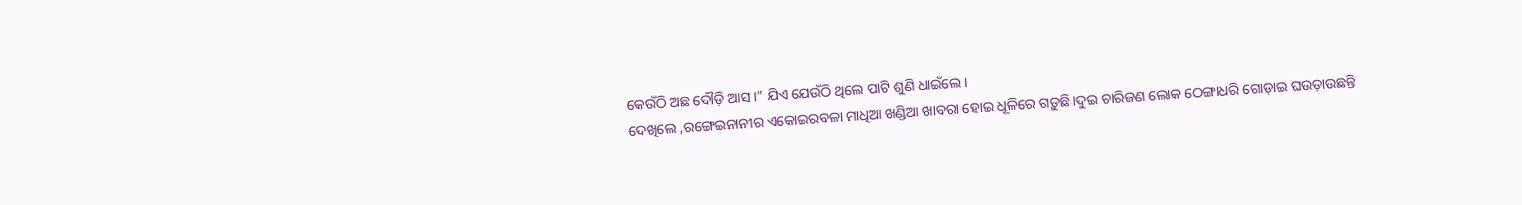କେଉଁଠି ଅଛ ଦୌଡ଼ି ଆସ ।" ଯିଏ ଯେଉଁଠି ଥିଲେ ପାଟି ଶୁଣି ଧାଇଁଲେ ।
ଦେଖିଲେ ,ରଙ୍ଗେଇନାନୀର ଏକୋଇରବଳା ମାଧିଆ ଖଣ୍ଡିଆ ଖାବରା ହୋଇ ଧୂଳିରେ ଗଡ଼ୁଛି।ଦୁଇ ଚାରିଜଣ ଲୋକ ଠେଙ୍ଗାଧରି ଗୋଡ଼ାଇ ଘଉଡ଼ାଉଛନ୍ତି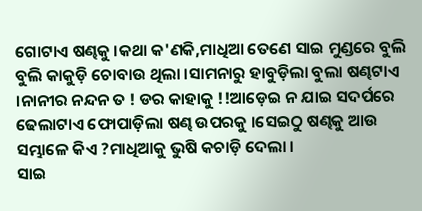ଗୋଟାଏ ଷଣ୍ଢକୁ ।କଥା କ'ଣକି,ମାଧିଆ ତେଣେ ସାଇ ମୁଣ୍ଡରେ ବୁଲି ବୁଲି କାକୁଡ଼ି ଚୋବାଉ ଥିଲା ।ସାମନାରୁ ହାବୁଡ଼ିଲା ବୁଲା ଷଣ୍ଢଟାଏ ।ନାନୀର ନନ୍ଦନ ତ ! ଡର କାହାକୁ !!ଆଡ଼େଇ ନ ଯାଇ ସଦର୍ପରେ ଢେଲାଟାଏ ଫୋପାଡ଼ିଲା ଷଣ୍ଢ ଉପରକୁ ।ସେଇଠୁ ଷଣ୍ଢକୁ ଆଉ ସମ୍ଭାଳେ କିଏ ?ମାଧିଆକୁ ଭୁଷି କଚାଡ଼ି ଦେଲା ।
ସାଇ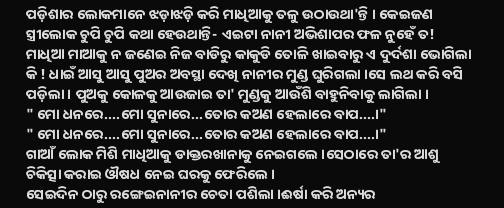ପଡ଼ିଶାର ଲୋକମାନେ ଝଡ଼ାଝଡ଼ି କରି ମାଧିଆକୁ ତଳୁ ଉଠାଉଥା'ନ୍ତି । କେଇଜଣ ସ୍ତ୍ରୀଲୋକ ଚୁପି ଚୁପି କଥା ହେଉଥାନ୍ତି- ଏଇଟା ନାନୀ ଅଭିଶାପର ଫଳ ନୁହେଁ ତ! ମାଧିଆ ମାଆକୁ ନ ଜଣେଇ ନିଜ ବାଡିରୁ କାକୁଡି ତୋଳି ଖାଇବାରୁ ଏ ଦୁର୍ଦଶା ଭୋଗିଲା କି ! ଧାଇଁ ଆସୁ ଆସୁ ପୁଅର ଅବସ୍ଥା ଦେଖି ନାନୀର ମୁଣ୍ଡ ଘୁରିଗଲା ।ସେ ଲଥ କରି ବସି ପଡ଼ିଲା । ପୁଅକୁ କୋଳକୁ ଆଉଜାଇ ତା' ମୁଣ୍ଡକୁ ଆଉଁଶି ବାହୁନିବାକୁ ଲାଗିଲା ।
" ମୋ ଧନରେ....ମୋ ସୁନାରେ...ତୋର କଅଣ ହେଲାରେ ବାପ....।"
" ମୋ ଧନରେ....ମୋ ସୁନାରେ...ତୋର କଅଣ ହେଲାରେ ବାପ....।"
ଗାଆଁ ଲୋକ ମିଶି ମାଧିଆକୁ ଡାକ୍ତରଖାନାକୁ ନେଇଗଲେ ।ସେଠାରେ ତା'ର ଆଶୁ ଚିକିତ୍ସା କରାଇ ଔଷଧ ନେଇ ଘରକୁ ଫେରିଲେ ।
ସେଇଦିନ ଠାରୁ ରଙ୍ଗେଇନାନୀର ଚେତା ପଶିଲା ।ଈର୍ଷା କରି ଅନ୍ୟର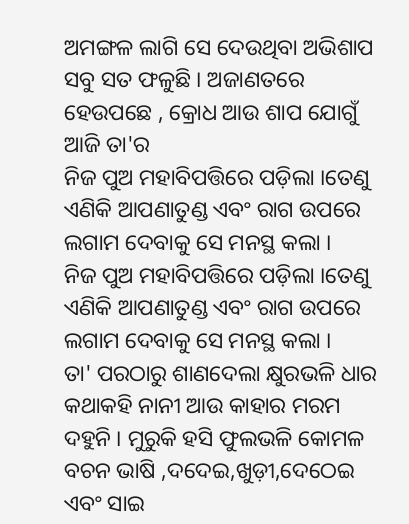ଅମଙ୍ଗଳ ଲାଗି ସେ ଦେଉଥିବା ଅଭିଶାପ ସବୁ ସତ ଫଳୁଛି । ଅଜାଣତରେ ହେଉପଛେ , କ୍ରୋଧ ଆଉ ଶାପ ଯୋଗୁଁ ଆଜି ତା'ର
ନିଜ ପୁଅ ମହାବିପତ୍ତିରେ ପଡ଼ିଲା ।ତେଣୁ ଏଣିକି ଆପଣାତୁଣ୍ଡ ଏବଂ ରାଗ ଉପରେ ଲଗାମ ଦେବାକୁ ସେ ମନସ୍ଥ କଲା ।
ନିଜ ପୁଅ ମହାବିପତ୍ତିରେ ପଡ଼ିଲା ।ତେଣୁ ଏଣିକି ଆପଣାତୁଣ୍ଡ ଏବଂ ରାଗ ଉପରେ ଲଗାମ ଦେବାକୁ ସେ ମନସ୍ଥ କଲା ।
ତା' ପରଠାରୁ ଶାଣଦେଲା କ୍ଷୁରଭଳି ଧାର କଥାକହି ନାନୀ ଆଉ କାହାର ମରମ ଦହୁନି । ମୁରୁକି ହସି ଫୁଲଭଳି କୋମଳ ବଚନ ଭାଷି ,ଦଦେଇ,ଖୁଡ଼ୀ,ଦେଠେଇ ଏବଂ ସାଇ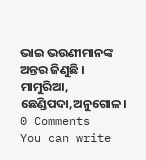ଭାଇ ଭଉଣୀମାନଙ୍କ ଅନ୍ତର ଜିଣୁଛି ।
ମାମୁରିଆ, ଛେଣ୍ଡିପଦା,ଅନୁଗୋଳ।
0 Comments
You can write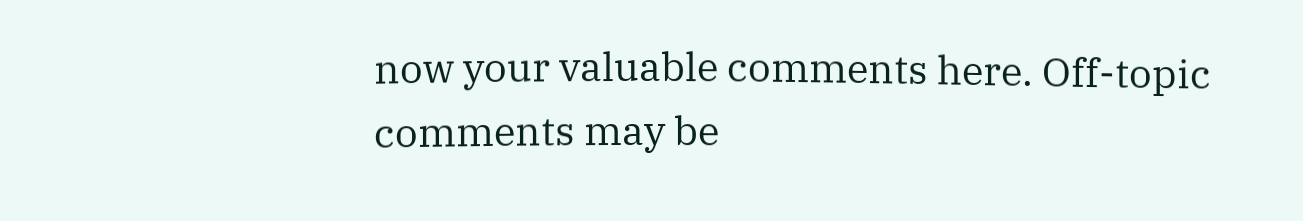now your valuable comments here. Off-topic comments may be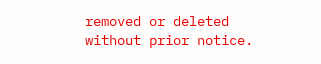removed or deleted without prior notice.